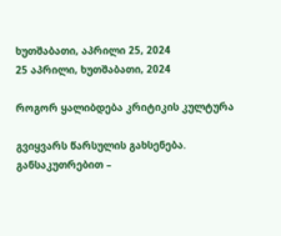ხუთშაბათი, აპრილი 25, 2024
25 აპრილი, ხუთშაბათი, 2024

როგორ ყალიბდება კრიტიკის კულტურა

გვიყვარს წარსულის გახსენება. განსაკუთრებით –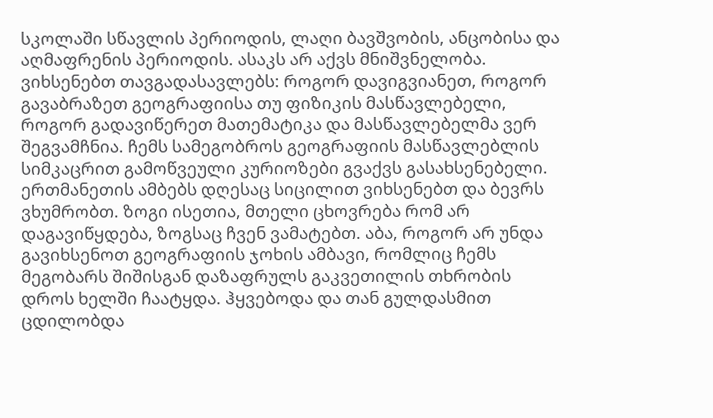სკოლაში სწავლის პერიოდის, ლაღი ბავშვობის, ანცობისა და აღმაფრენის პერიოდის. ასაკს არ აქვს მნიშვნელობა. ვიხსენებთ თავგადასავლებს: როგორ დავიგვიანეთ, როგორ გავაბრაზეთ გეოგრაფიისა თუ ფიზიკის მასწავლებელი, როგორ გადავიწერეთ მათემატიკა და მასწავლებელმა ვერ შეგვამჩნია. ჩემს სამეგობროს გეოგრაფიის მასწავლებლის სიმკაცრით გამოწვეული კურიოზები გვაქვს გასახსენებელი. ერთმანეთის ამბებს დღესაც სიცილით ვიხსენებთ და ბევრს ვხუმრობთ. ზოგი ისეთია, მთელი ცხოვრება რომ არ დაგავიწყდება, ზოგსაც ჩვენ ვამატებთ. აბა, როგორ არ უნდა გავიხსენოთ გეოგრაფიის ჯოხის ამბავი, რომლიც ჩემს მეგობარს შიშისგან დაზაფრულს გაკვეთილის თხრობის დროს ხელში ჩაატყდა. ჰყვებოდა და თან გულდასმით ცდილობდა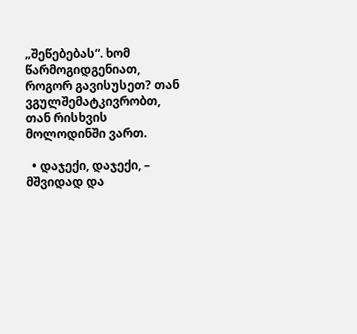„შეწებებას“. ხომ წარმოგიდგენიათ, როგორ გავისუსეთ? თან ვგულშემატკივრობთ, თან რისხვის მოლოდინში ვართ.

  • დაჯექი, დაჯექი, – მშვიდად და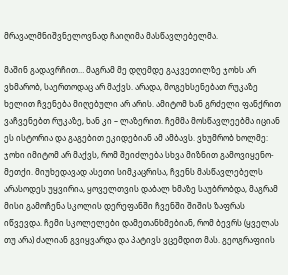მრავალმნიშვნელოვნად ჩაიღიმა მასწავლებელმა.

მაშინ გადავრჩით… მაგრამ მე დღემდე გაკვეთილზე ჯოხს არ ვხმარობ, საერთოდაც არ მაქვს. არადა, მოგეხსენებათ რუკაზე ხელით ჩვენება მიღებული არ არის. ამიტომ ხან გრძელი ფანქრით ვაჩვენებთ რუკაზე, ხან კი – ლაზერით. ჩემმა მოსწავლეებმა იციან ეს ისტორია და გაგებით ეკიდებიან ამ ამბავს. ვხუმრობ ხოლმე: ჯოხი იმიტომ არ მაქვს, რომ შეიძლება სხვა მიზნით გამოვიყენო-მეთქი. მიუხედავად ასეთი სიმკაცრისა, ჩვენს მასწავლებელს არასოდეს უყვირია, ყოველთვის დაბალ ხმაზე საუბრობდა, მაგრამ მისი გამოჩენა სკოლის დერეფანში ჩვენში შიშის ზაფრას იწვევდა. ჩემი სკოლელები დამეთანხმებიან, რომ ბევრს (ყველას თუ არა) ძალიან გვიყვარდა და პატივს ვცემდით მას. გეოგრაფიის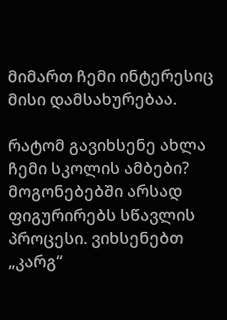მიმართ ჩემი ინტერესიც მისი დამსახურებაა.

რატომ გავიხსენე ახლა ჩემი სკოლის ამბები? მოგონებებში არსად ფიგურირებს სწავლის პროცესი. ვიხსენებთ „კარგ“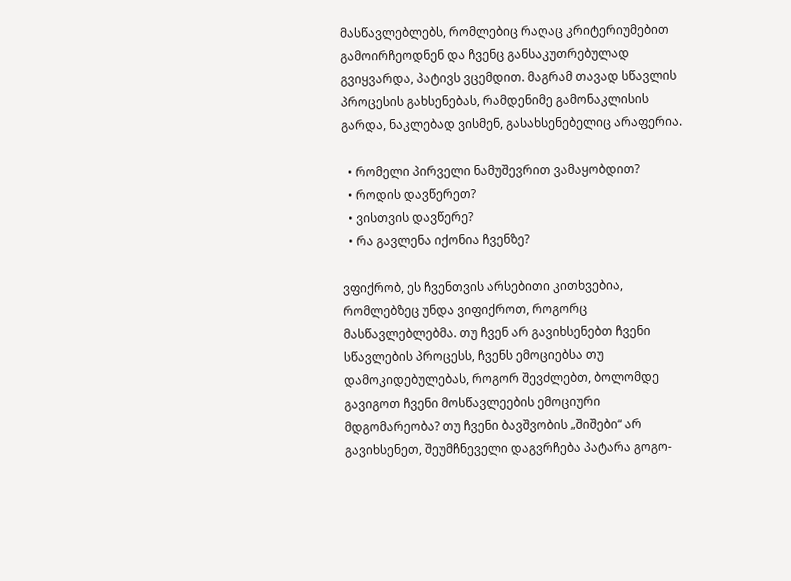მასწავლებლებს, რომლებიც რაღაც კრიტერიუმებით გამოირჩეოდნენ და ჩვენც განსაკუთრებულად გვიყვარდა, პატივს ვცემდით. მაგრამ თავად სწავლის პროცესის გახსენებას, რამდენიმე გამონაკლისის გარდა, ნაკლებად ვისმენ, გასახსენებელიც არაფერია.

  • რომელი პირველი ნამუშევრით ვამაყობდით?
  • როდის დავწერეთ?
  • ვისთვის დავწერე?
  • რა გავლენა იქონია ჩვენზე?

ვფიქრობ, ეს ჩვენთვის არსებითი კითხვებია, რომლებზეც უნდა ვიფიქროთ, როგორც მასწავლებლებმა. თუ ჩვენ არ გავიხსენებთ ჩვენი სწავლების პროცესს, ჩვენს ემოციებსა თუ დამოკიდებულებას, როგორ შევძლებთ, ბოლომდე გავიგოთ ჩვენი მოსწავლეების ემოციური მდგომარეობა? თუ ჩვენი ბავშვობის „შიშები“ არ გავიხსენეთ, შეუმჩნეველი დაგვრჩება პატარა გოგო-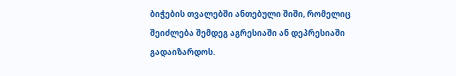ბიჭების თვალებში ანთებული შიში, რომელიც შეიძლება შემდეგ აგრესიაში ან დეპრესიაში გადაიზარდოს.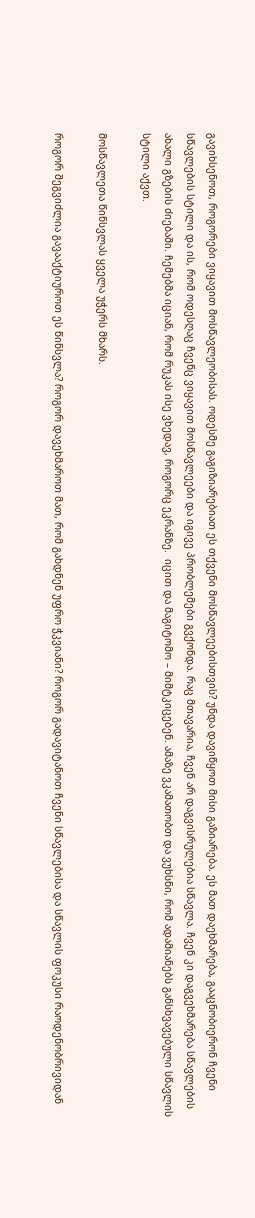გავიხსენოთ, როგორები ვიყავით მოსწავლეობისას. ოდესმე გაგიზიარებიათ ეს თქვენი მოსწავლეებისთვის? უნდა დავიწყოთ მისი გაზიარება. ეს მათ დაეხმარება, გააცნობიერონ ჩვენი სწავლების სტილი და ის, რომ ოდესღაც ჩვენც ვიყავით მოსწავლეები და იგივე პრობლემები გვქონდა. რაც მთავარია, ჩვენ არ დაგვისრულებია სწავლა. ჩვენ კი დაგვეხმარება სწავლების ახალი გზების ძიებაში. ჩემებმა იციან, რომ რუკას ისე ვხედავ, როგორც ეკრანზე.  იცით და მაგიტომო – მიმტკიცებენ. ამაზე ვკამათობთ და ვუხსნი, რომ ადამიანებს განსხვავებული სწავლის სტილი აქვთ.

მოსწავლეთა წინსვლას ყველა უჭერს მხარს.

როგორ შეგვიძლია გავააქტიუროთ ეს წინსვლა? როგორ დავეხმაროთ მათ, რომ გახდნენ უფრო ჭკვიანი? როგორ გადავიტანოთ ჩვენი სწავლებისა და სწავლის ფოკუსი რაოდენობრივიდან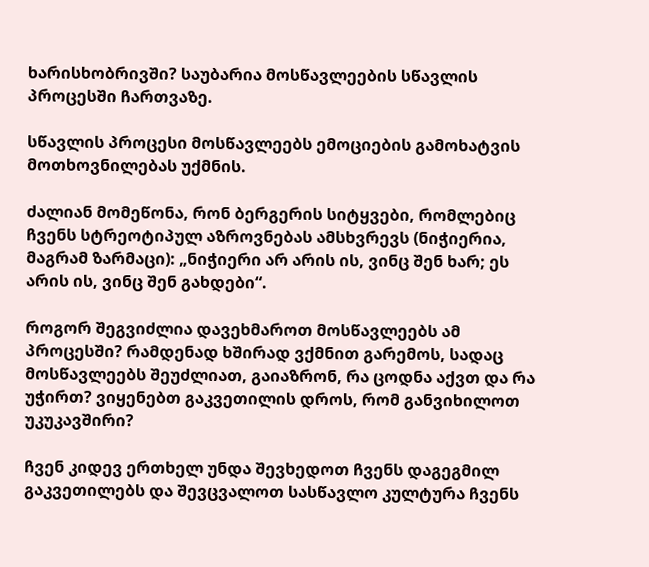ხარისხობრივში? საუბარია მოსწავლეების სწავლის პროცესში ჩართვაზე.

სწავლის პროცესი მოსწავლეებს ემოციების გამოხატვის მოთხოვნილებას უქმნის.

ძალიან მომეწონა, რონ ბერგერის სიტყვები, რომლებიც ჩვენს სტრეოტიპულ აზროვნებას ამსხვრევს (ნიჭიერია, მაგრამ ზარმაცი): „ნიჭიერი არ არის ის, ვინც შენ ხარ; ეს არის ის, ვინც შენ გახდები“.

როგორ შეგვიძლია დავეხმაროთ მოსწავლეებს ამ პროცესში? რამდენად ხშირად ვქმნით გარემოს, სადაც მოსწავლეებს შეუძლიათ, გაიაზრონ, რა ცოდნა აქვთ და რა უჭირთ? ვიყენებთ გაკვეთილის დროს, რომ განვიხილოთ უკუკავშირი?

ჩვენ კიდევ ერთხელ უნდა შევხედოთ ჩვენს დაგეგმილ გაკვეთილებს და შევცვალოთ სასწავლო კულტურა ჩვენს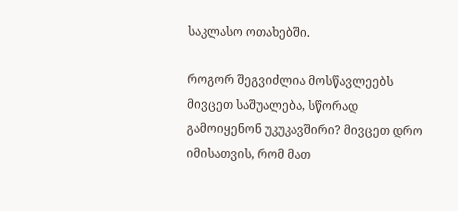საკლასო ოთახებში.

როგორ შეგვიძლია მოსწავლეებს მივცეთ საშუალება, სწორად გამოიყენონ უკუკავშირი? მივცეთ დრო იმისათვის, რომ მათ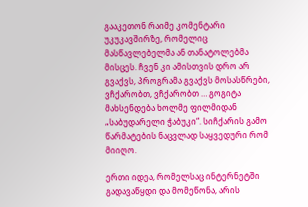გააკეთონ რაიმე კომენტარი უკუკავშირზე, რომელიც მასწავლებელმა ან თანატოლებმა მისცეს. ჩვენ კი ამისთვის დრო არ გვაქვს, პროგრამა გვაქვს მოსასწრები, ვჩქარობთ, ვჩქარობთ … გოგიტა მახსენდება ხოლმე ფილმიდან „საბუდარელი ჭაბუკი“. სიჩქარის გამო წარმატების ნაცვლად საყვედური რომ მიიღო.

ერთი იდეა, რომელსაც ინტერნეტში გადავაწყდი და მომეწონა, არის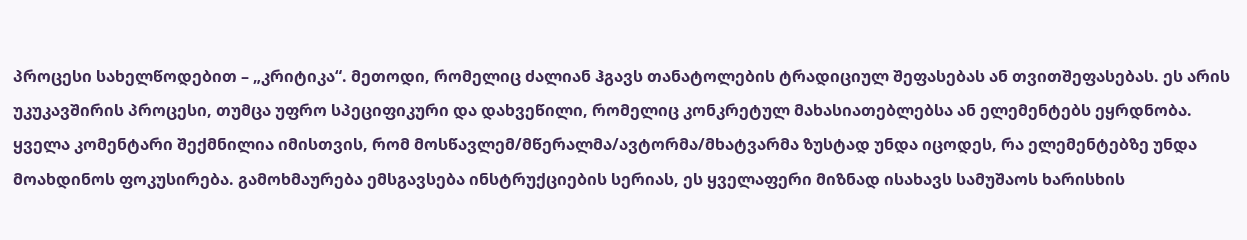პროცესი სახელწოდებით – „კრიტიკა“. მეთოდი, რომელიც ძალიან ჰგავს თანატოლების ტრადიციულ შეფასებას ან თვითშეფასებას. ეს არის უკუკავშირის პროცესი, თუმცა უფრო სპეციფიკური და დახვეწილი, რომელიც კონკრეტულ მახასიათებლებსა ან ელემენტებს ეყრდნობა. ყველა კომენტარი შექმნილია იმისთვის, რომ მოსწავლემ/მწერალმა/ავტორმა/მხატვარმა ზუსტად უნდა იცოდეს, რა ელემენტებზე უნდა მოახდინოს ფოკუსირება. გამოხმაურება ემსგავსება ინსტრუქციების სერიას, ეს ყველაფერი მიზნად ისახავს სამუშაოს ხარისხის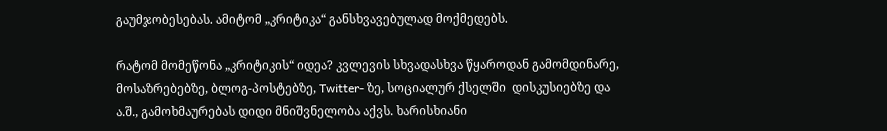გაუმჯობესებას. ამიტომ „კრიტიკა“ განსხვავებულად მოქმედებს.

რატომ მომეწონა „კრიტიკის“ იდეა? კვლევის სხვადასხვა წყაროდან გამომდინარე, მოსაზრებებზე, ბლოგ-პოსტებზე, Twitter- ზე, სოციალურ ქსელში  დისკუსიებზე და ა.შ., გამოხმაურებას დიდი მნიშვნელობა აქვს. ხარისხიანი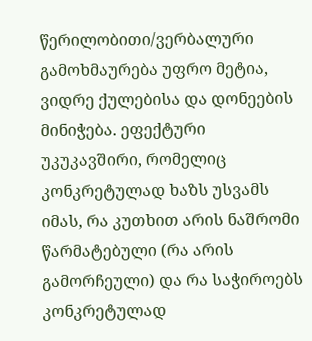წერილობითი/ვერბალური გამოხმაურება უფრო მეტია, ვიდრე ქულებისა და დონეების მინიჭება. ეფექტური უკუკავშირი, რომელიც კონკრეტულად ხაზს უსვამს იმას, რა კუთხით არის ნაშრომი წარმატებული (რა არის გამორჩეული) და რა საჭიროებს კონკრეტულად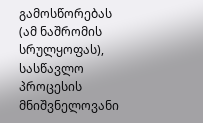გამოსწორებას (ამ ნაშრომის სრულყოფას), სასწავლო პროცესის მნიშვნელოვანი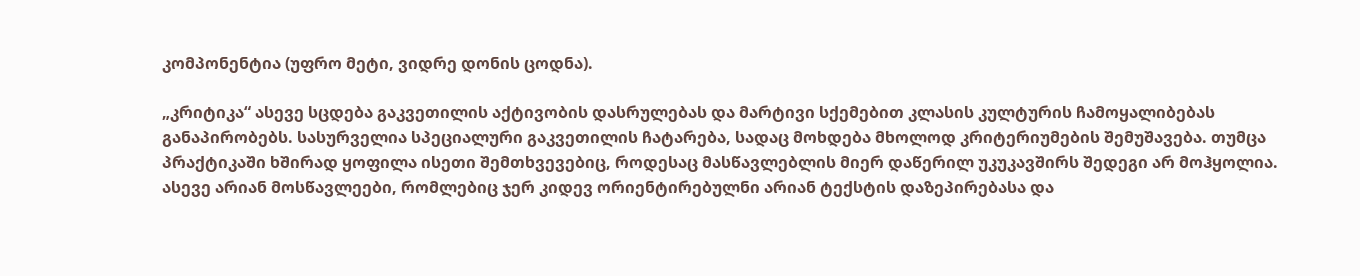კომპონენტია (უფრო მეტი, ვიდრე დონის ცოდნა).

„კრიტიკა“ ასევე სცდება გაკვეთილის აქტივობის დასრულებას და მარტივი სქემებით კლასის კულტურის ჩამოყალიბებას განაპირობებს. სასურველია სპეციალური გაკვეთილის ჩატარება, სადაც მოხდება მხოლოდ კრიტერიუმების შემუშავება. თუმცა პრაქტიკაში ხშირად ყოფილა ისეთი შემთხვევებიც, როდესაც მასწავლებლის მიერ დაწერილ უკუკავშირს შედეგი არ მოჰყოლია. ასევე არიან მოსწავლეები, რომლებიც ჯერ კიდევ ორიენტირებულნი არიან ტექსტის დაზეპირებასა და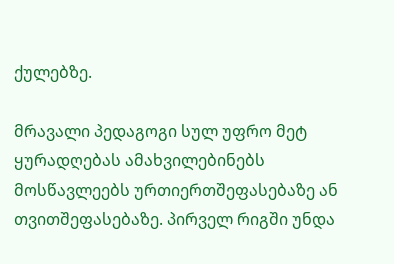ქულებზე.

მრავალი პედაგოგი სულ უფრო მეტ ყურადღებას ამახვილებინებს მოსწავლეებს ურთიერთშეფასებაზე ან თვითშეფასებაზე. პირველ რიგში უნდა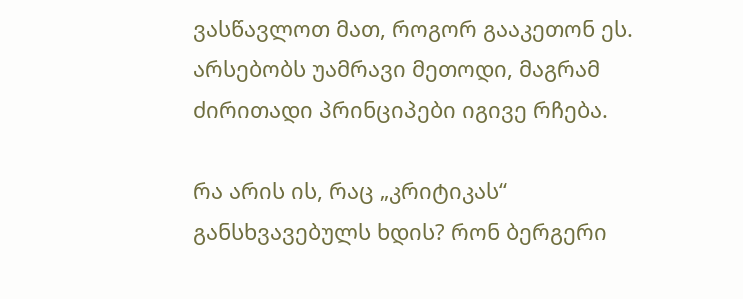ვასწავლოთ მათ, როგორ გააკეთონ ეს. არსებობს უამრავი მეთოდი, მაგრამ ძირითადი პრინციპები იგივე რჩება.

რა არის ის, რაც „კრიტიკას“ განსხვავებულს ხდის? რონ ბერგერი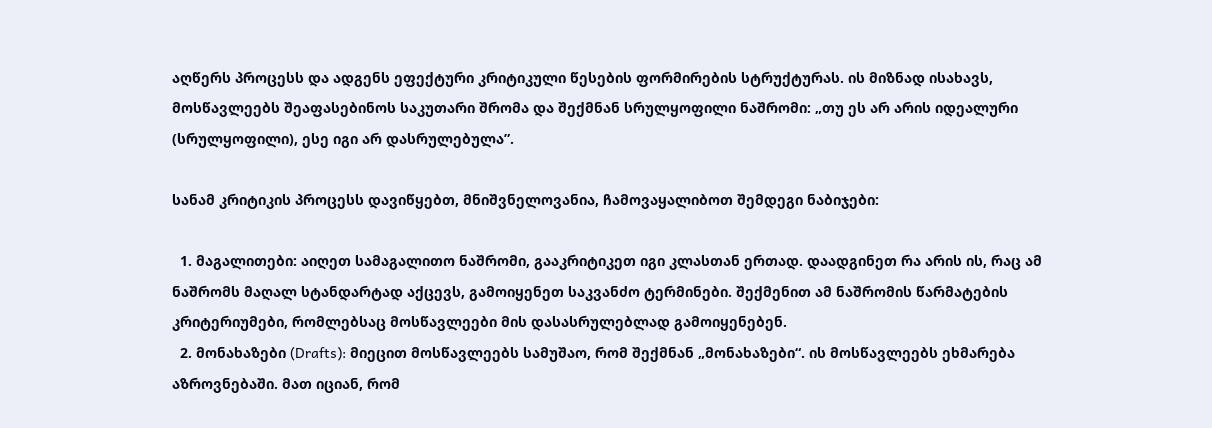აღწერს პროცესს და ადგენს ეფექტური კრიტიკული წესების ფორმირების სტრუქტურას. ის მიზნად ისახავს, მოსწავლეებს შეაფასებინოს საკუთარი შრომა და შექმნან სრულყოფილი ნაშრომი: „თუ ეს არ არის იდეალური (სრულყოფილი), ესე იგი არ დასრულებულა”.

სანამ კრიტიკის პროცესს დავიწყებთ, მნიშვნელოვანია, ჩამოვაყალიბოთ შემდეგი ნაბიჯები:

  1. მაგალითები: აიღეთ სამაგალითო ნაშრომი, გააკრიტიკეთ იგი კლასთან ერთად. დაადგინეთ რა არის ის, რაც ამ ნაშრომს მაღალ სტანდარტად აქცევს, გამოიყენეთ საკვანძო ტერმინები. შექმენით ამ ნაშრომის წარმატების კრიტერიუმები, რომლებსაც მოსწავლეები მის დასასრულებლად გამოიყენებენ.
  2. მონახაზები (Drafts): მიეცით მოსწავლეებს სამუშაო, რომ შექმნან „მონახაზები“. ის მოსწავლეებს ეხმარება აზროვნებაში. მათ იციან, რომ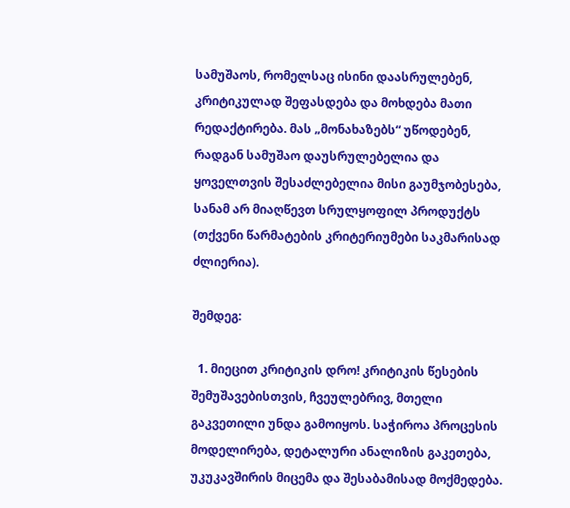სამუშაოს, რომელსაც ისინი დაასრულებენ, კრიტიკულად შეფასდება და მოხდება მათი რედაქტირება. მას „მონახაზებს“ უწოდებენ, რადგან სამუშაო დაუსრულებელია და ყოველთვის შესაძლებელია მისი გაუმჯობესება, სანამ არ მიაღწევთ სრულყოფილ პროდუქტს (თქვენი წარმატების კრიტერიუმები საკმარისად ძლიერია).

შემდეგ:

  1. მიეცით კრიტიკის დრო! კრიტიკის წესების შემუშავებისთვის, ჩვეულებრივ, მთელი გაკვეთილი უნდა გამოიყოს. საჭიროა პროცესის მოდელირება, დეტალური ანალიზის გაკეთება, უკუკავშირის მიცემა და შესაბამისად მოქმედება.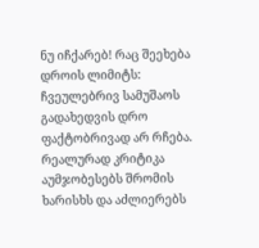ნუ იჩქარებ! რაც შეეხება დროის ლიმიტს: ჩვეულებრივ სამუშაოს გადახედვის დრო ფაქტობრივად არ რჩება. რეალურად კრიტიკა აუმჯობესებს შრომის ხარისხს და აძლიერებს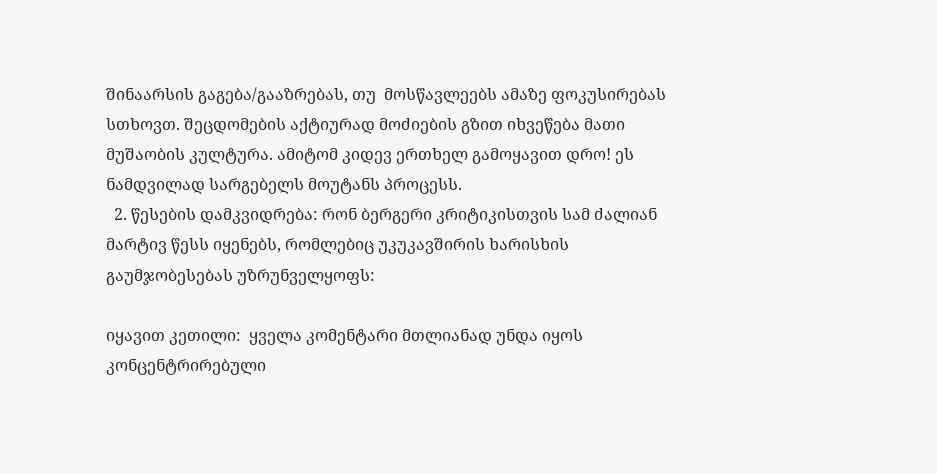შინაარსის გაგება/გააზრებას, თუ  მოსწავლეებს ამაზე ფოკუსირებას სთხოვთ. შეცდომების აქტიურად მოძიების გზით იხვეწება მათი მუშაობის კულტურა. ამიტომ კიდევ ერთხელ გამოყავით დრო! ეს ნამდვილად სარგებელს მოუტანს პროცესს.
  2. წესების დამკვიდრება: რონ ბერგერი კრიტიკისთვის სამ ძალიან მარტივ წესს იყენებს, რომლებიც უკუკავშირის ხარისხის გაუმჯობესებას უზრუნველყოფს:

იყავით კეთილი:  ყველა კომენტარი მთლიანად უნდა იყოს კონცენტრირებული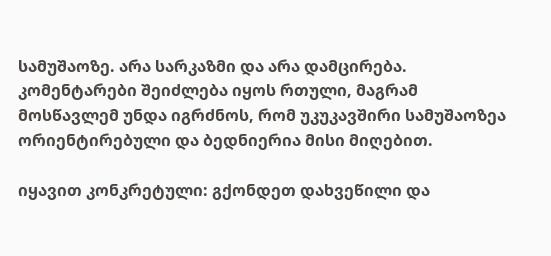სამუშაოზე. არა სარკაზმი და არა დამცირება. კომენტარები შეიძლება იყოს რთული, მაგრამ მოსწავლემ უნდა იგრძნოს, რომ უკუკავშირი სამუშაოზეა ორიენტირებული და ბედნიერია მისი მიღებით.

იყავით კონკრეტული: გქონდეთ დახვეწილი და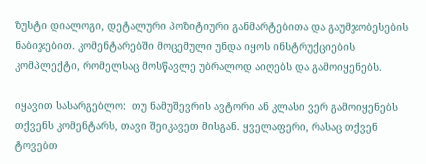ზუსტი დიალოგი, დეტალური პოზიტიური განმარტებითა და გაუმჯობესების ნაბიჯებით. კომენტარებში მოცემული უნდა იყოს ინსტრუქციების კომპლექტი, რომელსაც მოსწავლე უბრალოდ აიღებს და გამოიყენებს.

იყავით სასარგებლო:  თუ ნამუშევრის ავტორი ან კლასი ვერ გამოიყენებს თქვენს კომენტარს, თავი შეიკავეთ მისგან. ყველაფერი, რასაც თქვენ ტოვებთ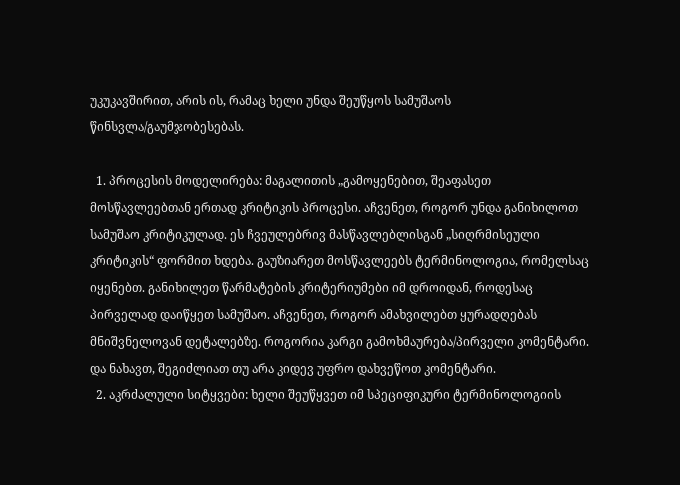უკუკავშირით, არის ის, რამაც ხელი უნდა შეუწყოს სამუშაოს წინსვლა/გაუმჯობესებას.

  1. პროცესის მოდელირება: მაგალითის „გამოყენებით, შეაფასეთ მოსწავლეებთან ერთად კრიტიკის პროცესი. აჩვენეთ, როგორ უნდა განიხილოთ სამუშაო კრიტიკულად. ეს ჩვეულებრივ მასწავლებლისგან „სიღრმისეული კრიტიკის“ ფორმით ხდება. გაუზიარეთ მოსწავლეებს ტერმინოლოგია, რომელსაც იყენებთ. განიხილეთ წარმატების კრიტერიუმები იმ დროიდან, როდესაც პირველად დაიწყეთ სამუშაო. აჩვენეთ, როგორ ამახვილებთ ყურადღებას მნიშვნელოვან დეტალებზე. როგორია კარგი გამოხმაურება/პირველი კომენტარი. და ნახავთ, შეგიძლიათ თუ არა კიდევ უფრო დახვეწოთ კომენტარი.
  2. აკრძალული სიტყვები: ხელი შეუწყვეთ იმ სპეციფიკური ტერმინოლოგიის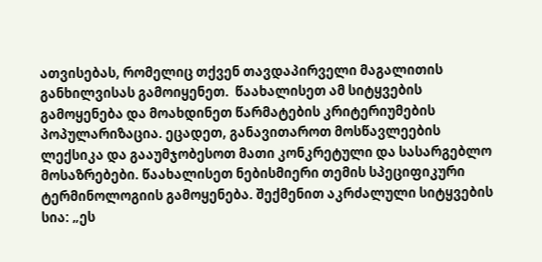ათვისებას, რომელიც თქვენ თავდაპირველი მაგალითის განხილვისას გამოიყენეთ.  წაახალისეთ ამ სიტყვების გამოყენება და მოახდინეთ წარმატების კრიტერიუმების პოპულარიზაცია. ეცადეთ, განავითაროთ მოსწავლეების ლექსიკა და გააუმჯობესოთ მათი კონკრეტული და სასარგებლო მოსაზრებები. წაახალისეთ ნებისმიერი თემის სპეციფიკური ტერმინოლოგიის გამოყენება. შექმენით აკრძალული სიტყვების სია: „ეს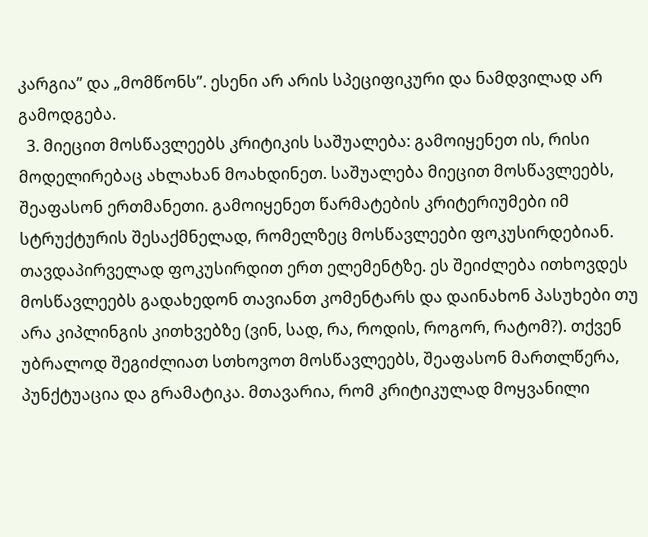კარგია” და „მომწონს”. ესენი არ არის სპეციფიკური და ნამდვილად არ გამოდგება.
  3. მიეცით მოსწავლეებს კრიტიკის საშუალება: გამოიყენეთ ის, რისი მოდელირებაც ახლახან მოახდინეთ. საშუალება მიეცით მოსწავლეებს, შეაფასონ ერთმანეთი. გამოიყენეთ წარმატების კრიტერიუმები იმ სტრუქტურის შესაქმნელად, რომელზეც მოსწავლეები ფოკუსირდებიან. თავდაპირველად ფოკუსირდით ერთ ელემენტზე. ეს შეიძლება ითხოვდეს მოსწავლეებს გადახედონ თავიანთ კომენტარს და დაინახონ პასუხები თუ არა კიპლინგის კითხვებზე (ვინ, სად, რა, როდის, როგორ, რატომ?). თქვენ უბრალოდ შეგიძლიათ სთხოვოთ მოსწავლეებს, შეაფასონ მართლწერა, პუნქტუაცია და გრამატიკა. მთავარია, რომ კრიტიკულად მოყვანილი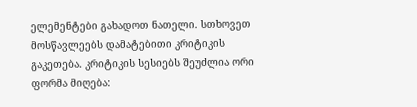ელემენტები გახადოთ ნათელი. სთხოვეთ მოსწავლეებს დამატებითი კრიტიკის გაკეთება. კრიტიკის სესიებს შეუძლია ორი ფორმა მიღება: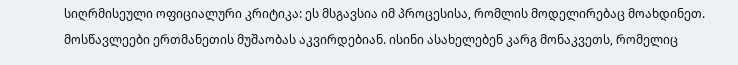სიღრმისეული ოფიციალური კრიტიკა: ეს მსგავსია იმ პროცესისა, რომლის მოდელირებაც მოახდინეთ. მოსწავლეები ერთმანეთის მუშაობას აკვირდებიან. ისინი ასახელებენ კარგ მონაკვეთს, რომელიც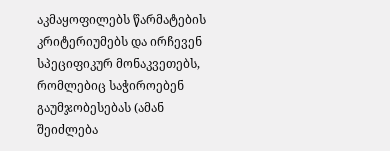აკმაყოფილებს წარმატების კრიტერიუმებს და ირჩევენ სპეციფიკურ მონაკვეთებს, რომლებიც საჭიროებენ გაუმჯობესებას (ამან შეიძლება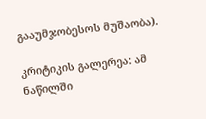გააუმჯობესოს მუშაობა).

კრიტიკის გალერეა: ამ ნაწილში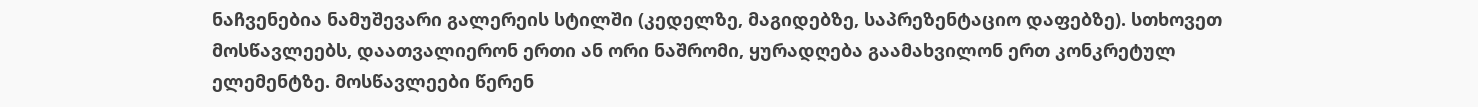ნაჩვენებია ნამუშევარი გალერეის სტილში (კედელზე, მაგიდებზე, საპრეზენტაციო დაფებზე). სთხოვეთ მოსწავლეებს, დაათვალიერონ ერთი ან ორი ნაშრომი, ყურადღება გაამახვილონ ერთ კონკრეტულ ელემენტზე. მოსწავლეები წერენ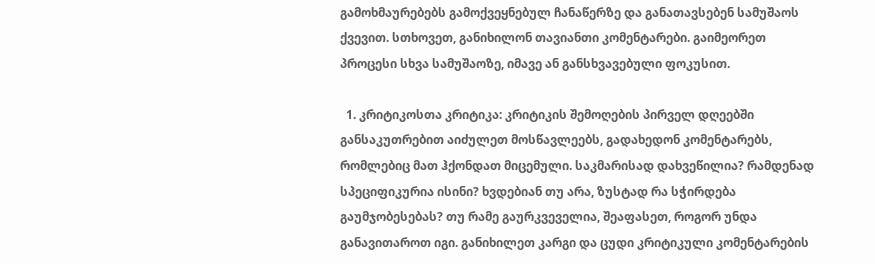გამოხმაურებებს გამოქვეყნებულ ჩანაწერზე და განათავსებენ სამუშაოს ქვევით. სთხოვეთ, განიხილონ თავიანთი კომენტარები. გაიმეორეთ პროცესი სხვა სამუშაოზე, იმავე ან განსხვავებული ფოკუსით.

  1. კრიტიკოსთა კრიტიკა: კრიტიკის შემოღების პირველ დღეებში განსაკუთრებით აიძულეთ მოსწავლეებს, გადახედონ კომენტარებს, რომლებიც მათ ჰქონდათ მიცემული. საკმარისად დახვეწილია? რამდენად სპეციფიკურია ისინი? ხვდებიან თუ არა, ზუსტად რა სჭირდება გაუმჯობესებას? თუ რამე გაურკვეველია, შეაფასეთ, როგორ უნდა განავითაროთ იგი. განიხილეთ კარგი და ცუდი კრიტიკული კომენტარების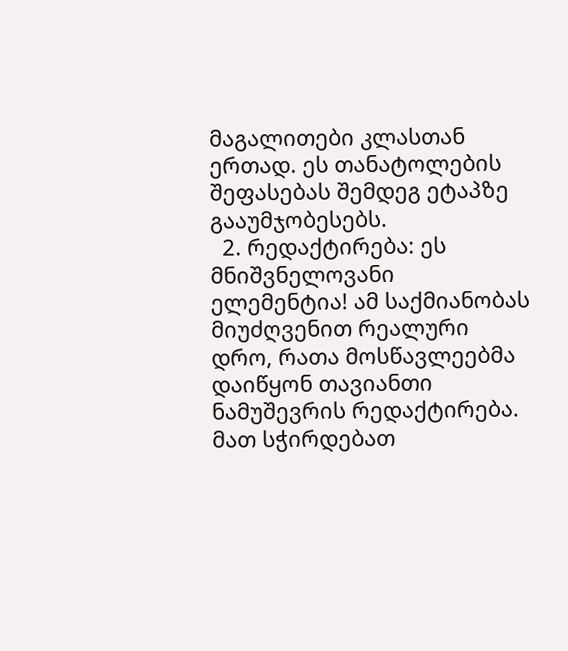მაგალითები კლასთან ერთად. ეს თანატოლების შეფასებას შემდეგ ეტაპზე გააუმჯობესებს.
  2. რედაქტირება: ეს მნიშვნელოვანი ელემენტია! ამ საქმიანობას მიუძღვენით რეალური დრო, რათა მოსწავლეებმა დაიწყონ თავიანთი ნამუშევრის რედაქტირება. მათ სჭირდებათ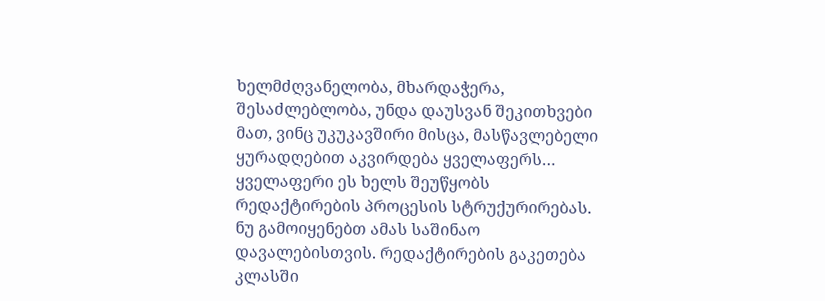ხელმძღვანელობა, მხარდაჭერა, შესაძლებლობა, უნდა დაუსვან შეკითხვები მათ, ვინც უკუკავშირი მისცა, მასწავლებელი ყურადღებით აკვირდება ყველაფერს… ყველაფერი ეს ხელს შეუწყობს რედაქტირების პროცესის სტრუქურირებას. ნუ გამოიყენებთ ამას საშინაო დავალებისთვის. რედაქტირების გაკეთება კლასში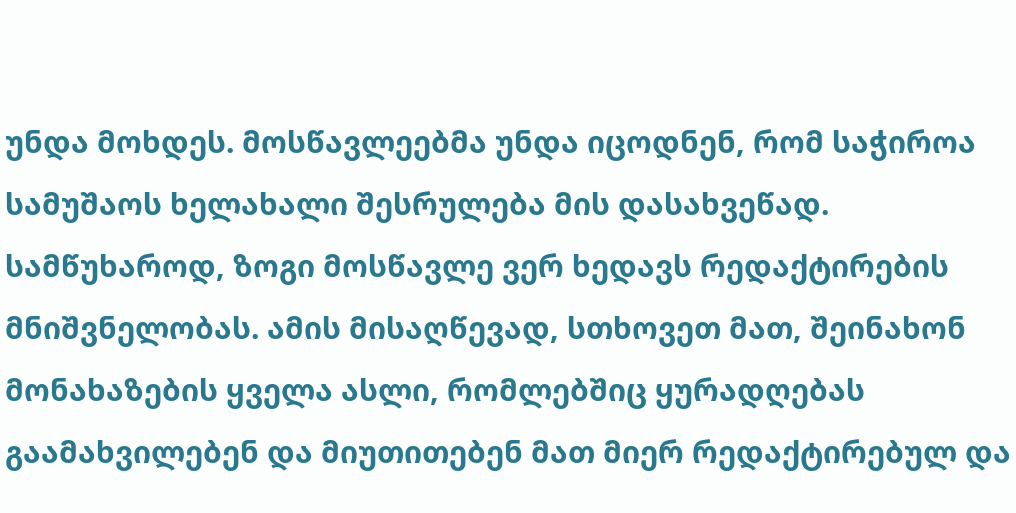უნდა მოხდეს. მოსწავლეებმა უნდა იცოდნენ, რომ საჭიროა სამუშაოს ხელახალი შესრულება მის დასახვეწად. სამწუხაროდ, ზოგი მოსწავლე ვერ ხედავს რედაქტირების მნიშვნელობას. ამის მისაღწევად, სთხოვეთ მათ, შეინახონ მონახაზების ყველა ასლი, რომლებშიც ყურადღებას გაამახვილებენ და მიუთითებენ მათ მიერ რედაქტირებულ და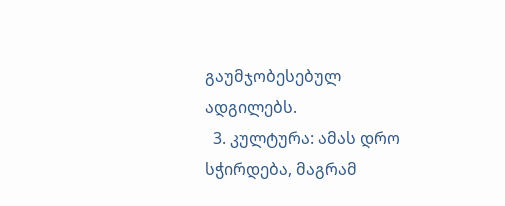გაუმჯობესებულ ადგილებს.
  3. კულტურა: ამას დრო სჭირდება, მაგრამ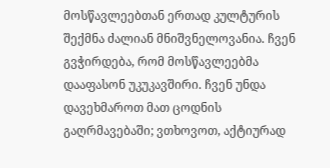მოსწავლეებთან ერთად კულტურის შექმნა ძალიან მნიშვნელოვანია. ჩვენ გვჭირდება, რომ მოსწავლეებმა დააფასონ უკუკავშირი. ჩვენ უნდა დავეხმაროთ მათ ცოდნის გაღრმავებაში; ვთხოვოთ, აქტიურად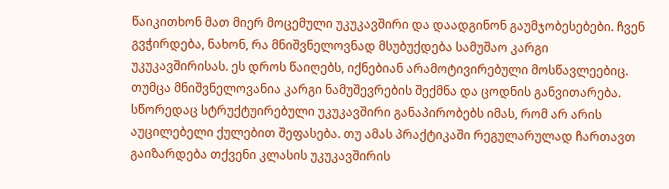წაიკითხონ მათ მიერ მოცემული უკუკავშირი და დაადგინონ გაუმჯობესებები. ჩვენ გვჭირდება, ნახონ, რა მნიშვნელოვნად მსუბუქდება სამუშაო კარგი უკუკავშირისას. ეს დროს წაიღებს, იქნებიან არამოტივირებული მოსწავლეებიც. თუმცა მნიშვნელოვანია კარგი ნამუშევრების შექმნა და ცოდნის განვითარება. სწორედაც სტრუქტუირებული უკუკავშირი განაპირობებს იმას, რომ არ არის აუცილებელი ქულებით შეფასება. თუ ამას პრაქტიკაში რეგულარულად ჩართავთ გაიზარდება თქვენი კლასის უკუკავშირის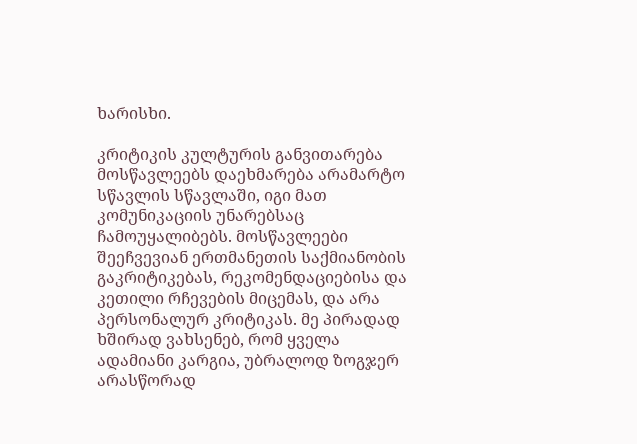ხარისხი.

კრიტიკის კულტურის განვითარება მოსწავლეებს დაეხმარება არამარტო სწავლის სწავლაში, იგი მათ კომუნიკაციის უნარებსაც ჩამოუყალიბებს. მოსწავლეები შეეჩვევიან ერთმანეთის საქმიანობის გაკრიტიკებას, რეკომენდაციებისა და კეთილი რჩევების მიცემას, და არა პერსონალურ კრიტიკას. მე პირადად ხშირად ვახსენებ, რომ ყველა ადამიანი კარგია, უბრალოდ ზოგჯერ არასწორად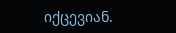იქცევიან.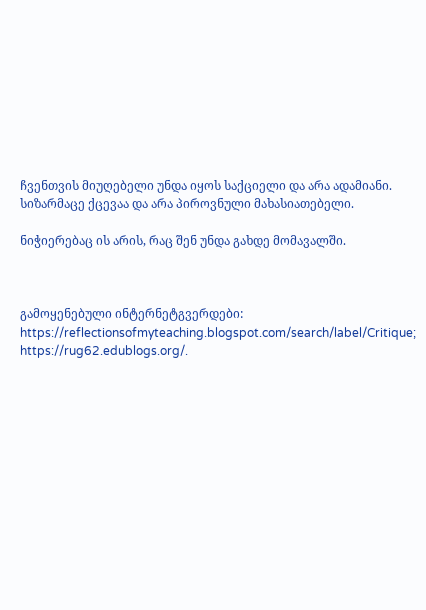ჩვენთვის მიუღებელი უნდა იყოს საქციელი და არა ადამიანი. სიზარმაცე ქცევაა და არა პიროვნული მახასიათებელი.

ნიჭიერებაც ის არის, რაც შენ უნდა გახდე მომავალში.



გამოყენებული ინტერნეტგვერდები: https://reflectionsofmyteaching.blogspot.com/search/label/Critique; https://rug62.edublogs.org/.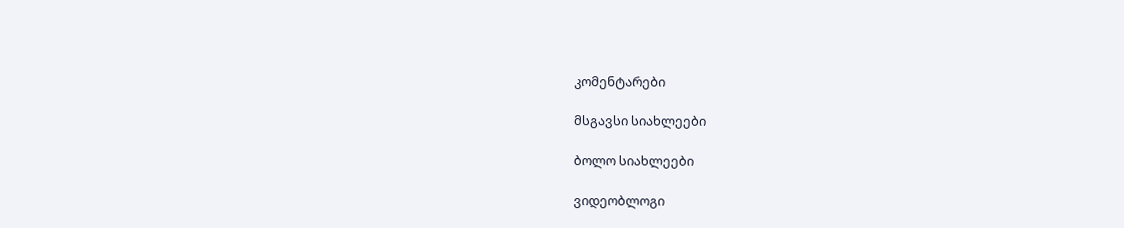კომენტარები

მსგავსი სიახლეები

ბოლო სიახლეები

ვიდეობლოგი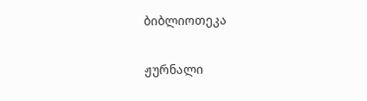ბიბლიოთეკა

ჟურნალი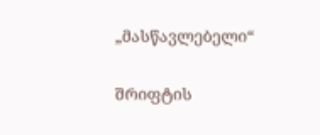„მასწავლებელი“

შრიფტის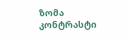ზომა
კონტრასტი